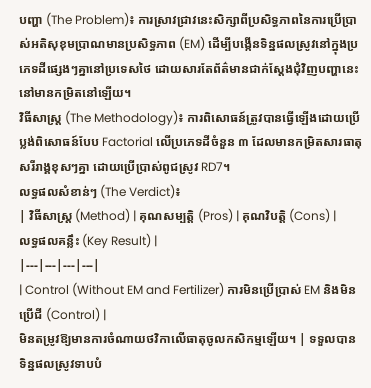បញ្ហា (The Problem)៖ ការស្រាវជ្រាវនេះសិក្សាពីប្រសិទ្ធភាពនៃការប្រើប្រាស់អតិសុខុមប្រាណមានប្រសិទ្ធភាព (EM) ដើម្បីបង្កើនទិន្នផលស្រូវនៅក្នុងប្រភេទដីផ្សេងៗគ្នានៅប្រទេសថៃ ដោយសារតែព័ត៌មានជាក់ស្តែងជុំវិញបញ្ហានេះនៅមានកម្រិតនៅឡើយ។
វិធីសាស្ត្រ (The Methodology)៖ ការពិសោធន៍ត្រូវបានធ្វើឡើងដោយប្រើប្លង់ពិសោធន៍បែប Factorial លើប្រភេទដីចំនួន ៣ ដែលមានកម្រិតសារធាតុសរីរាង្គខុសៗគ្នា ដោយប្រើប្រាស់ពូជស្រូវ RD7។
លទ្ធផលសំខាន់ៗ (The Verdict)៖
| វិធីសាស្ត្រ (Method) | គុណសម្បត្តិ (Pros) | គុណវិបត្តិ (Cons) | លទ្ធផលគន្លឹះ (Key Result) |
|---|---|---|---|
| Control (Without EM and Fertilizer) ការមិនប្រើប្រាស់ EM និងមិនប្រើជី (Control) |
មិនតម្រូវឱ្យមានការចំណាយថវិកាលើធាតុចូលកសិកម្មឡើយ។ | ទទួលបានទិន្នផលស្រូវទាបបំ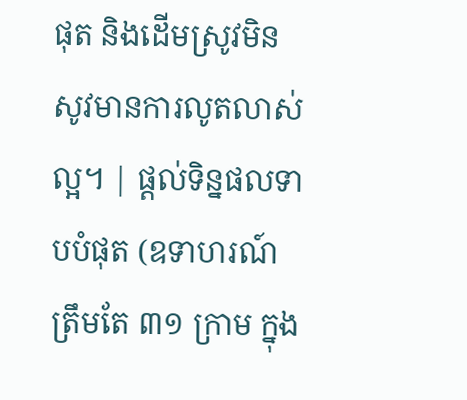ផុត និងដើមស្រូវមិនសូវមានការលូតលាស់ល្អ។ | ផ្តល់ទិន្នផលទាបបំផុត (ឧទាហរណ៍ត្រឹមតែ ៣១ ក្រាម ក្នុង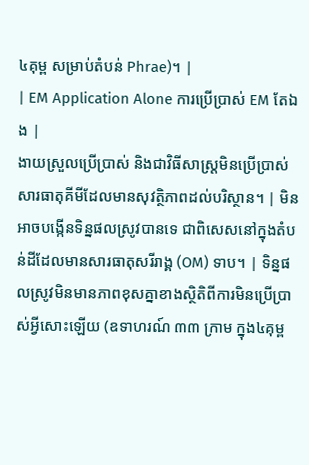៤គុម្ព សម្រាប់តំបន់ Phrae)។ |
| EM Application Alone ការប្រើប្រាស់ EM តែឯង |
ងាយស្រួលប្រើប្រាស់ និងជាវិធីសាស្ត្រមិនប្រើប្រាស់សារធាតុគីមីដែលមានសុវត្ថិភាពដល់បរិស្ថាន។ | មិនអាចបង្កើនទិន្នផលស្រូវបានទេ ជាពិសេសនៅក្នុងតំបន់ដីដែលមានសារធាតុសរីរាង្គ (OM) ទាប។ | ទិន្នផលស្រូវមិនមានភាពខុសគ្នាខាងស្ថិតិពីការមិនប្រើប្រាស់អ្វីសោះឡើយ (ឧទាហរណ៍ ៣៣ ក្រាម ក្នុង៤គុម្ព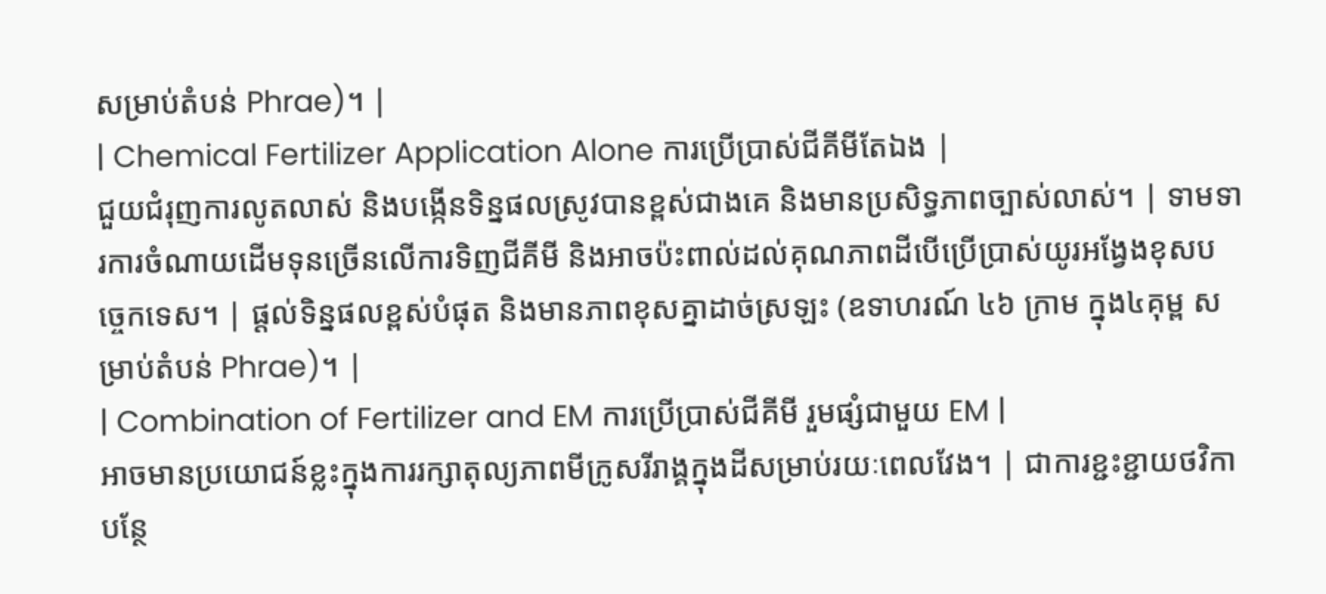សម្រាប់តំបន់ Phrae)។ |
| Chemical Fertilizer Application Alone ការប្រើប្រាស់ជីគីមីតែឯង |
ជួយជំរុញការលូតលាស់ និងបង្កើនទិន្នផលស្រូវបានខ្ពស់ជាងគេ និងមានប្រសិទ្ធភាពច្បាស់លាស់។ | ទាមទារការចំណាយដើមទុនច្រើនលើការទិញជីគីមី និងអាចប៉ះពាល់ដល់គុណភាពដីបើប្រើប្រាស់យូរអង្វែងខុសបច្ចេកទេស។ | ផ្តល់ទិន្នផលខ្ពស់បំផុត និងមានភាពខុសគ្នាដាច់ស្រឡះ (ឧទាហរណ៍ ៤៦ ក្រាម ក្នុង៤គុម្ព សម្រាប់តំបន់ Phrae)។ |
| Combination of Fertilizer and EM ការប្រើប្រាស់ជីគីមី រួមផ្សំជាមួយ EM |
អាចមានប្រយោជន៍ខ្លះក្នុងការរក្សាតុល្យភាពមីក្រូសរីរាង្គក្នុងដីសម្រាប់រយៈពេលវែង។ | ជាការខ្ជះខ្ជាយថវិកាបន្ថែ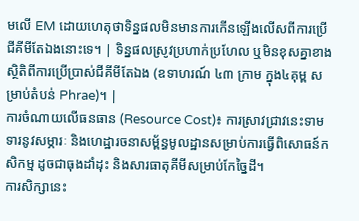មលើ EM ដោយហេតុថាទិន្នផលមិនមានការកើនឡើងលើសពីការប្រើជីគីមីតែឯងនោះទេ។ | ទិន្នផលស្រូវប្រហាក់ប្រហែល ឬមិនខុសគ្នាខាងស្ថិតិពីការប្រើប្រាស់ជីគីមីតែឯង (ឧទាហរណ៍ ៤៣ ក្រាម ក្នុង៤គុម្ព សម្រាប់តំបន់ Phrae)។ |
ការចំណាយលើធនធាន (Resource Cost)៖ ការស្រាវជ្រាវនេះទាមទារនូវសម្ភារៈ និងហេដ្ឋារចនាសម្ព័ន្ធមូលដ្ឋានសម្រាប់ការធ្វើពិសោធន៍កសិកម្ម ដូចជាធុងដាំដុះ និងសារធាតុគីមីសម្រាប់កែច្នៃដី។
ការសិក្សានេះ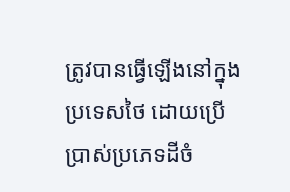ត្រូវបានធ្វើឡើងនៅក្នុងប្រទេសថៃ ដោយប្រើប្រាស់ប្រភេទដីចំ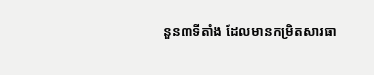នួន៣ទីតាំង ដែលមានកម្រិតសារធា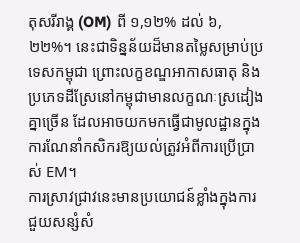តុសរីរាង្គ (OM) ពី ១,១២% ដល់ ៦,២២%។ នេះជាទិន្នន័យដ៏មានតម្លៃសម្រាប់ប្រទេសកម្ពុជា ព្រោះលក្ខខណ្ឌអាកាសធាតុ និងប្រភេទដីស្រែនៅកម្ពុជាមានលក្ខណៈស្រដៀងគ្នាច្រើន ដែលអាចយកមកធ្វើជាមូលដ្ឋានក្នុងការណែនាំកសិករឱ្យយល់ត្រូវអំពីការប្រើប្រាស់ EM។
ការស្រាវជ្រាវនេះមានប្រយោជន៍ខ្លាំងក្នុងការជួយសន្សំសំ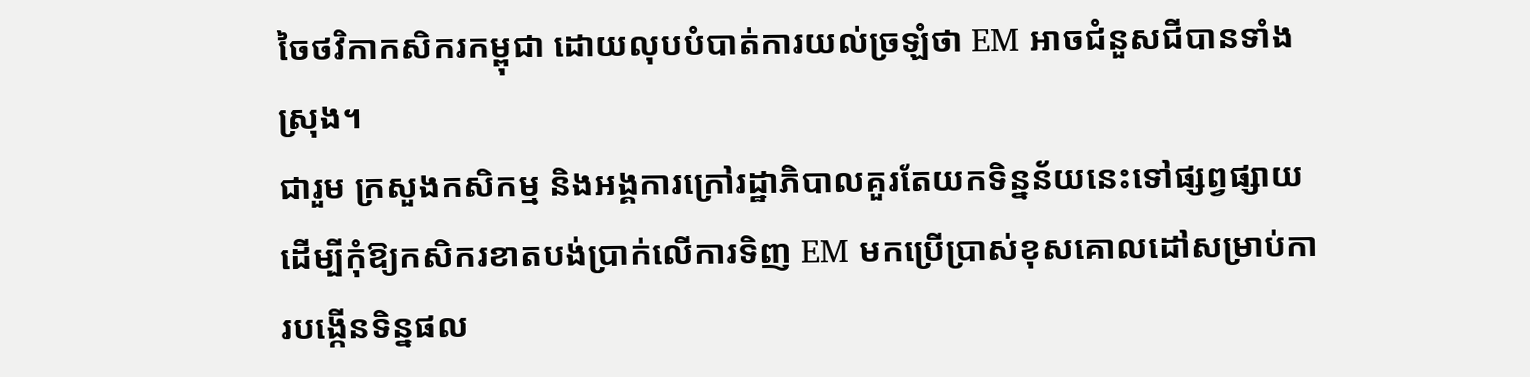ចៃថវិកាកសិករកម្ពុជា ដោយលុបបំបាត់ការយល់ច្រឡំថា EM អាចជំនួសជីបានទាំងស្រុង។
ជារួម ក្រសួងកសិកម្ម និងអង្គការក្រៅរដ្ឋាភិបាលគួរតែយកទិន្នន័យនេះទៅផ្សព្វផ្សាយ ដើម្បីកុំឱ្យកសិករខាតបង់ប្រាក់លើការទិញ EM មកប្រើប្រាស់ខុសគោលដៅសម្រាប់ការបង្កើនទិន្នផល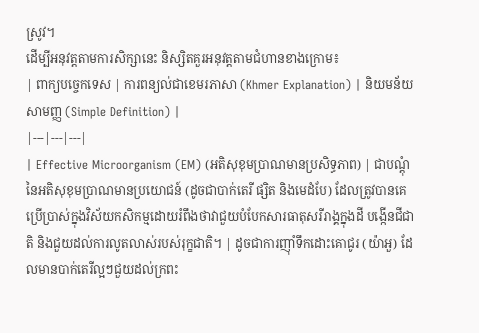ស្រូវ។
ដើម្បីអនុវត្តតាមការសិក្សានេះ និស្សិតគួរអនុវត្តតាមជំហានខាងក្រោម៖
| ពាក្យបច្ចេកទេស | ការពន្យល់ជាខេមរភាសា (Khmer Explanation) | និយមន័យសាមញ្ញ (Simple Definition) |
|---|---|---|
| Effective Microorganism (EM) (អតិសុខុមប្រាណមានប្រសិទ្ធភាព) | ជាបណ្តុំនៃអតិសុខុមប្រាណមានប្រយោជន៍ (ដូចជាបាក់តេរី ផ្សិត និងមេដំបែ) ដែលត្រូវបានគេប្រើប្រាស់ក្នុងវិស័យកសិកម្មដោយរំពឹងថាវាជួយបំបែកសារធាតុសរីរាង្គក្នុងដី បង្កើនជីជាតិ និងជួយដល់ការលូតលាស់របស់រុក្ខជាតិ។ | ដូចជាការញ៉ាំទឹកដោះគោជូរ (យ៉ាអួ) ដែលមានបាក់តេរីល្អៗជួយដល់ក្រពះ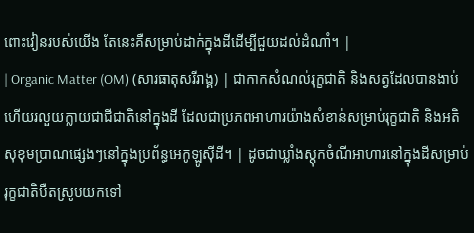ពោះវៀនរបស់យើង តែនេះគឺសម្រាប់ដាក់ក្នុងដីដើម្បីជួយដល់ដំណាំ។ |
| Organic Matter (OM) (សារធាតុសរីរាង្គ) | ជាកាកសំណល់រុក្ខជាតិ និងសត្វដែលបានងាប់ ហើយរលួយក្លាយជាជីជាតិនៅក្នុងដី ដែលជាប្រភពអាហារយ៉ាងសំខាន់សម្រាប់រុក្ខជាតិ និងអតិសុខុមប្រាណផ្សេងៗនៅក្នុងប្រព័ន្ធអេកូឡូស៊ីដី។ | ដូចជាឃ្លាំងស្តុកចំណីអាហារនៅក្នុងដីសម្រាប់រុក្ខជាតិបឺតស្រូបយកទៅ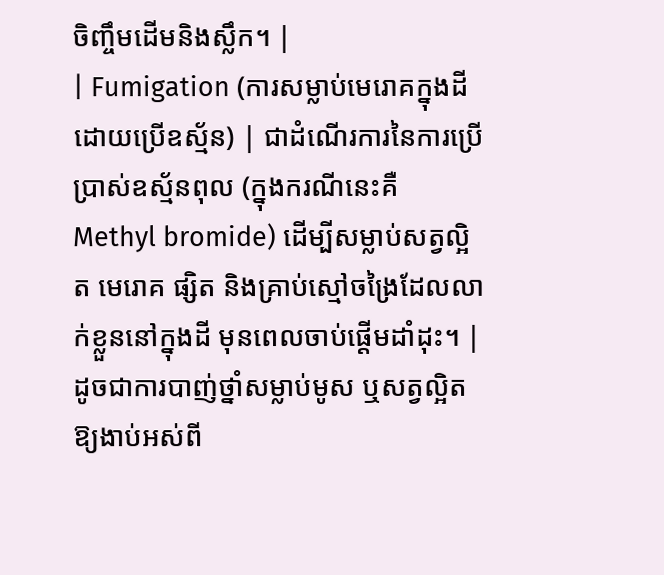ចិញ្ចឹមដើមនិងស្លឹក។ |
| Fumigation (ការសម្លាប់មេរោគក្នុងដីដោយប្រើឧស្ម័ន) | ជាដំណើរការនៃការប្រើប្រាស់ឧស្ម័នពុល (ក្នុងករណីនេះគឺ Methyl bromide) ដើម្បីសម្លាប់សត្វល្អិត មេរោគ ផ្សិត និងគ្រាប់ស្មៅចង្រៃដែលលាក់ខ្លួននៅក្នុងដី មុនពេលចាប់ផ្តើមដាំដុះ។ | ដូចជាការបាញ់ថ្នាំសម្លាប់មូស ឬសត្វល្អិតឱ្យងាប់អស់ពី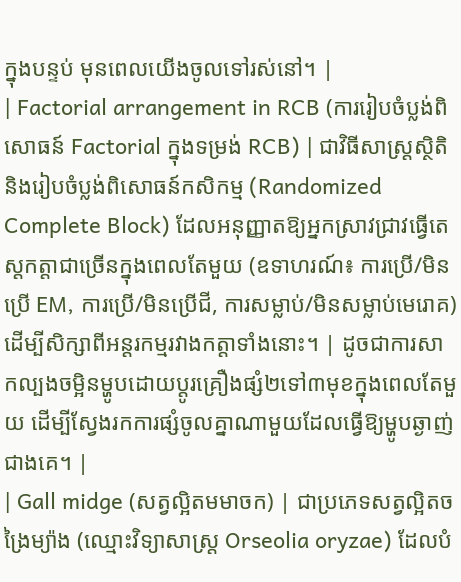ក្នុងបន្ទប់ មុនពេលយើងចូលទៅរស់នៅ។ |
| Factorial arrangement in RCB (ការរៀបចំប្លង់ពិសោធន៍ Factorial ក្នុងទម្រង់ RCB) | ជាវិធីសាស្ត្រស្ថិតិ និងរៀបចំប្លង់ពិសោធន៍កសិកម្ម (Randomized Complete Block) ដែលអនុញ្ញាតឱ្យអ្នកស្រាវជ្រាវធ្វើតេស្តកត្តាជាច្រើនក្នុងពេលតែមួយ (ឧទាហរណ៍៖ ការប្រើ/មិនប្រើ EM, ការប្រើ/មិនប្រើជី, ការសម្លាប់/មិនសម្លាប់មេរោគ) ដើម្បីសិក្សាពីអន្តរកម្មរវាងកត្តាទាំងនោះ។ | ដូចជាការសាកល្បងចម្អិនម្ហូបដោយប្តូរគ្រឿងផ្សំ២ទៅ៣មុខក្នុងពេលតែមួយ ដើម្បីស្វែងរកការផ្សំចូលគ្នាណាមួយដែលធ្វើឱ្យម្ហូបឆ្ងាញ់ជាងគេ។ |
| Gall midge (សត្វល្អិតមមាចក) | ជាប្រភេទសត្វល្អិតចង្រៃម្យ៉ាង (ឈ្មោះវិទ្យាសាស្ត្រ Orseolia oryzae) ដែលបំ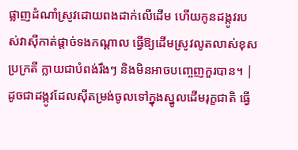ផ្លាញដំណាំស្រូវដោយពងដាក់លើដើម ហើយកូនដង្កូវរបស់វាស៊ីកាត់ផ្តាច់ទងកណ្តាល ធ្វើឱ្យដើមស្រូវលូតលាស់ខុសប្រក្រតី ក្លាយជាបំពង់រឹងៗ និងមិនអាចបញ្ចេញកួរបាន។ | ដូចជាដង្កូវដែលស៊ីតម្រង់ចូលទៅក្នុងស្នូលដើមរុក្ខជាតិ ធ្វើ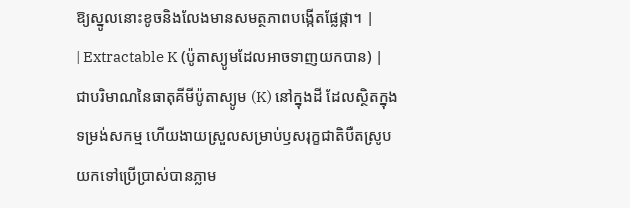ឱ្យស្នូលនោះខូចនិងលែងមានសមត្ថភាពបង្កើតផ្លែផ្កា។ |
| Extractable K (ប៉ូតាស្យូមដែលអាចទាញយកបាន) | ជាបរិមាណនៃធាតុគីមីប៉ូតាស្យូម (K) នៅក្នុងដី ដែលស្ថិតក្នុងទម្រង់សកម្ម ហើយងាយស្រួលសម្រាប់ឫសរុក្ខជាតិបឺតស្រូបយកទៅប្រើប្រាស់បានភ្លាម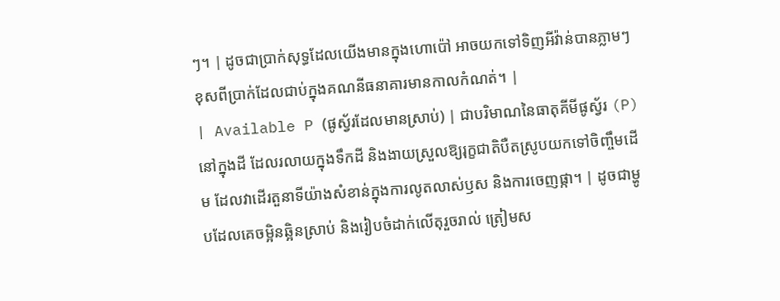ៗ។ | ដូចជាប្រាក់សុទ្ធដែលយើងមានក្នុងហោប៉ៅ អាចយកទៅទិញអីវ៉ាន់បានភ្លាមៗ ខុសពីប្រាក់ដែលជាប់ក្នុងគណនីធនាគារមានកាលកំណត់។ |
| Available P (ផូស្វ័រដែលមានស្រាប់) | ជាបរិមាណនៃធាតុគីមីផូស្វ័រ (P) នៅក្នុងដី ដែលរលាយក្នុងទឹកដី និងងាយស្រួលឱ្យរុក្ខជាតិបឺតស្រូបយកទៅចិញ្ចឹមដើម ដែលវាដើរតួនាទីយ៉ាងសំខាន់ក្នុងការលូតលាស់ឫស និងការចេញផ្កា។ | ដូចជាម្ហូបដែលគេចម្អិនឆ្អិនស្រាប់ និងរៀបចំដាក់លើតុរួចរាល់ ត្រៀមស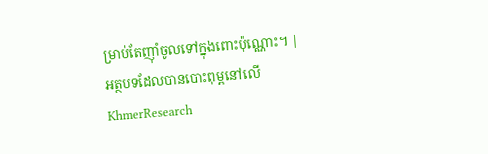ម្រាប់តែញ៉ាំចូលទៅក្នុងពោះប៉ុណ្ណោះ។ |
អត្ថបទដែលបានបោះពុម្ពនៅលើ KhmerResearch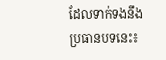ដែលទាក់ទងនឹងប្រធានបទនេះ៖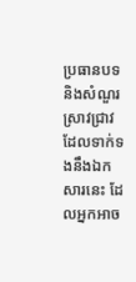ប្រធានបទ និងសំណួរស្រាវជ្រាវដែលទាក់ទងនឹងឯកសារនេះ ដែលអ្នកអាច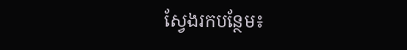ស្វែងរកបន្ថែម៖